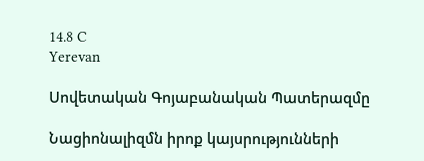14.8 C
Yerevan

Սովետական Գոյաբանական Պատերազմը

Նացիոնալիզմն իրոք կայսրությունների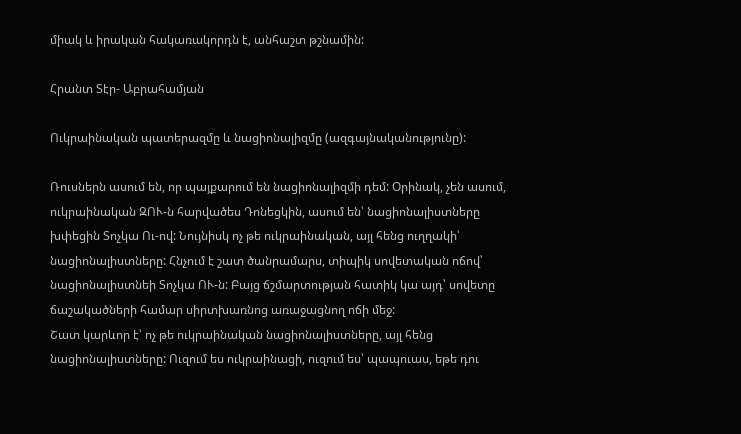միակ և իրական հակառակորդն է, անհաշտ թշնամին:

Հրանտ Տէր- Աբրահամյան

Ուկրաինական պատերազմը և նացիոնալիզմը (ազգայնականությունը):

Ռուսներն ասում են, որ պայքարում են նացիոնալիզմի դեմ: Օրինակ, չեն ասում, ուկրաինական ԶՈՒ‑ն հարվածես Դոնեցկին, ասում են՝ նացիոնալիստները խփեցին Տոչկա Ու-ով: Նույնիսկ ոչ թե ուկրաինական, այլ հենց ուղղակի՝ նացիոնալիստները: Հնչում է շատ ծանրամարս, տիպիկ սովետական ոճով՝ նացիոնալիստնեի Տոչկա ՈՒ‑ն: Բայց ճշմարտության հատիկ կա այդ՝ սովետը ճաշակածների համար սիրտխառնոց առաջացնող ոճի մեջ:
Շատ կարևոր է՝ ոչ թե ուկրաինական նացիոնալիստները, այլ հենց նացիոնալիստները: Ուզում ես ուկրաինացի, ուզում ես՝ պապուաս, եթե դու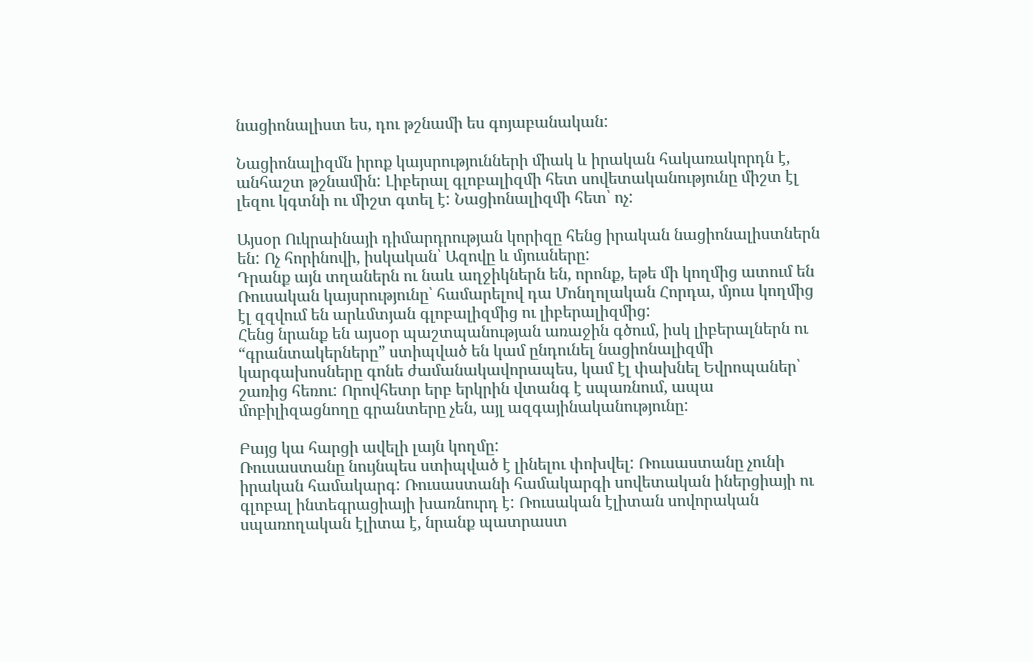նացիոնալիստ ես, դու թշնամի ես գոյաբանական:

Նացիոնալիզմն իրոք կայսրությունների միակ և իրական հակառակորդն է, անհաշտ թշնամին: Լիբերալ գլոբալիզմի հետ սովետականությունը միշտ էլ լեզու կգտնի ու միշտ գտել է: Նացիոնալիզմի հետ՝ ոչ:

Այսօր Ուկրաինայի դիմարդրության կորիզը հենց իրական նացիոնալիստներն են: Ոչ հորինովի, իսկական՝ Ազովը և մյուսները:
Դրանք այն տղաներն ու նաև աղջիկներն են, որոնք, եթե մի կողմից ատում են Ռուսական կայսրությունը՝ համարելով դա Մոնղոլական Հորդա, մյուս կողմից էլ զզվում են արևմտյան գլոբալիզմից ու լիբերալիզմից:
Հենց նրանք են այսօր պաշտպանության առաջին գծում, իսկ լիբերալներն ու “գրանտակերները” ստիպված են կամ ընդունել նացիոնալիզմի կարգախոսները գոնե ժամանակավորապես, կամ էլ փախնել Եվրոպաներ՝ շառից հեռու: Որովհետր երբ երկրին վտանգ է սպառնում, ապա մոբիլիզացնողը գրանտերը չեն, այլ ազգայինականությունը:

Բայց կա հարցի ավելի լայն կողմը:
Ռուսաստանը նույնպես ստիպված է լինելու փոխվել: Ռուսաստանը չունի իրական համակարգ: Ռուսաստանի համակարգի սովետական իներցիայի ու գլոբալ ինտեգրացիայի խառնուրդ է: Ռուսական էլիտան սովորական սպառողական էլիտա է, նրանք պատրաստ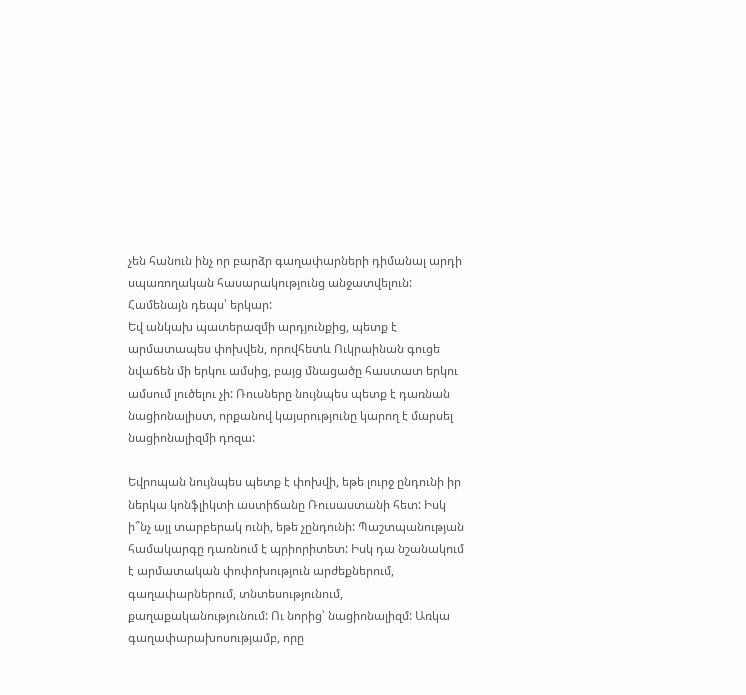չեն հանուն ինչ որ բարձր գաղափարների դիմանալ արդի սպառողական հասարակությունց անջատվելուն: Համենայն դեպս՝ երկար:
Եվ անկախ պատերազմի արդյունքից, պետք է արմատապես փոխվեն, որովհետև Ուկրաինան գուցե նվաճեն մի երկու ամսից, բայց մնացածը հաստատ երկու ամսում լուծելու չի: Ռուսները նույնպես պետք է դառնան նացիոնալիստ, որքանով կայսրությունը կարող է մարսել նացիոնալիզմի դոզա:

Եվրոպան նույնպես պետք է փոխվի, եթե լուրջ ընդունի իր ներկա կոնֆլիկտի աստիճանը Ռուսաստանի հետ: Իսկ ի՞նչ այլ տարբերակ ունի, եթե չընդունի: Պաշտպանության համակարգը դառնում է պրիորիտետ: Իսկ դա նշանակում է արմատական փոփոխություն արժեքներում, գաղափարներում, տնտեսությունում, քաղաքականությունում: Ու նորից՝ նացիոնալիզմ: Առկա գաղափարախոսությամբ, որը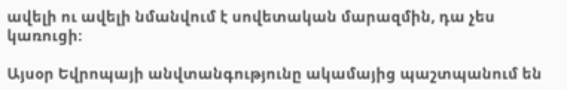ավելի ու ավելի նմանվում է սովետական մարազմին, դա չես կառուցի:

Այսօր Եվրոպայի անվտանգությունը ակամայից պաշտպանում են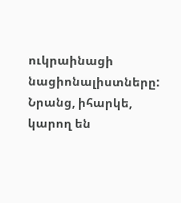ուկրաինացի նացիոնալիստները: Նրանց, իհարկե, կարող են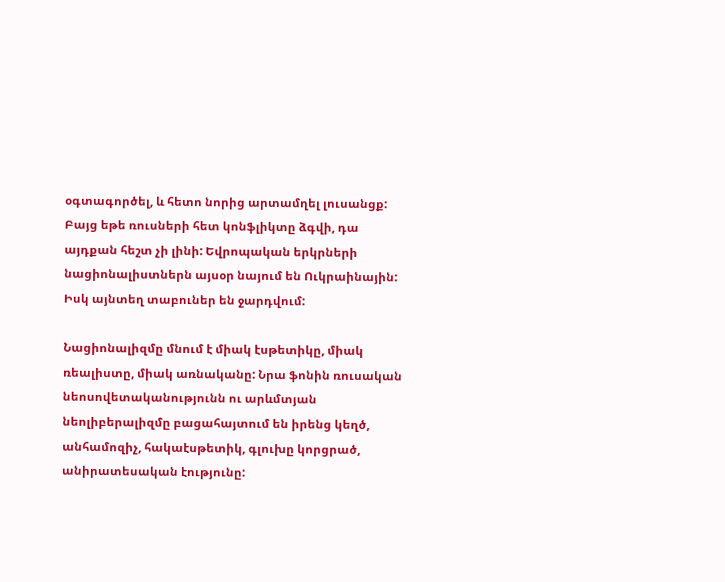օգտագործել, և հետո նորից արտամղել լուսանցք: Բայց եթե ռուսների հետ կոնֆլիկտը ձգվի, դա այդքան հեշտ չի լինի: Եվրոպական երկրների նացիոնալիստներն այսօր նայում են Ուկրաինային: Իսկ այնտեղ տաբուներ են ջարդվում:

Նացիոնալիզմը մնում է միակ էսթետիկը, միակ ռեալիստը, միակ առնականը: Նրա ֆոնին ռուսական նեոսովետականությունն ու արևմտյան նեոլիբերալիզմը բացահայտում են իրենց կեղծ, անհամոզիչ, հակաէսթետիկ, գլուխը կորցրած, անիրատեսական էությունը: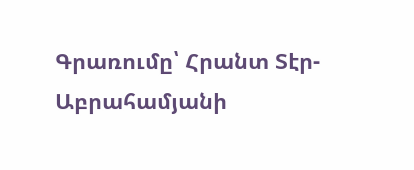Գրառումը՝ Հրանտ Տէր-Աբրահամյանի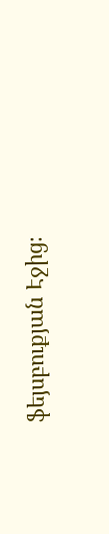ֆեյսբուքյան Էջից։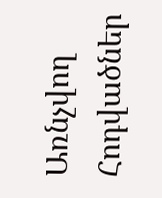Առնչվող Հոդվածներ